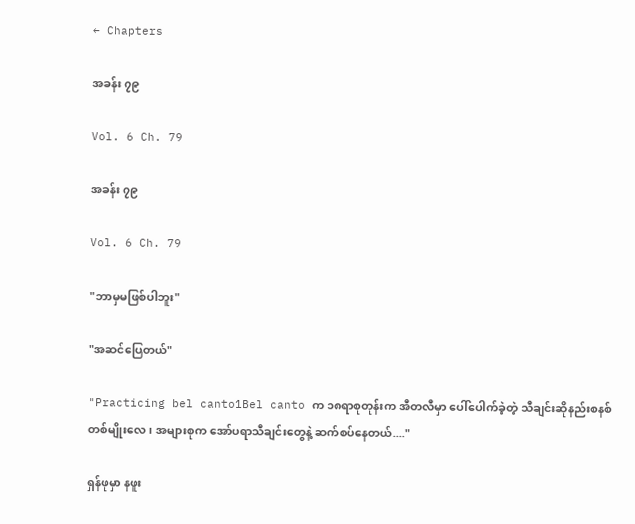← Chapters

အခန်း ၇၉

Vol. 6 Ch. 79

အခန်း ၇၉

Vol. 6 Ch. 79

"ဘာမှမဖြစ်ပါဘူး"

"အဆင်ပြေတယ်"

"Practicing bel canto1Bel canto က ၁၈ရာစုတုန်းက အီတလီမှာ ပေါ်ပေါက်ခဲ့တဲ့ သီချင်းဆိုနည်းစနစ်တစ်မျိုး‌လေ၊ အများစုက အော်ပရာသီချင်းတွေနဲ့ ဆက်စပ်နေတယ်...."

ရှန်ဖုမှာ နဖူး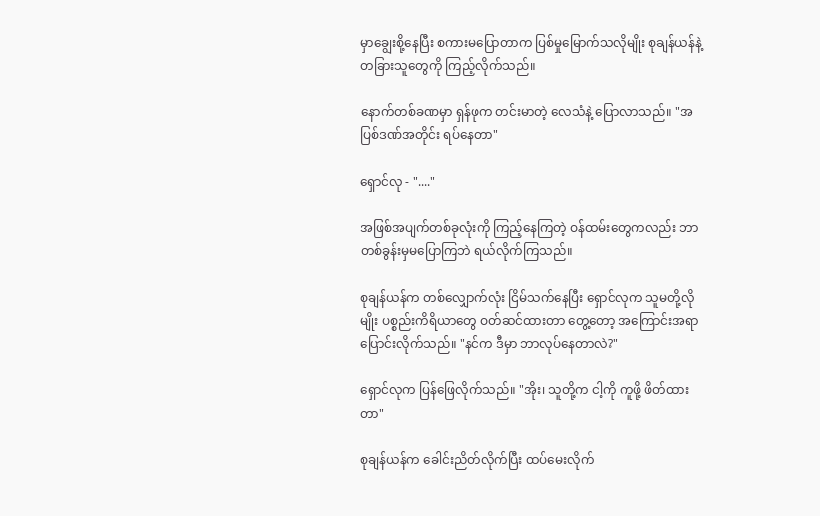မှာချွေးစို့နေပြီး စကားမပြောတာက ပြစ်မှုမြောက်သလိုမျိုး စုချန်ယန်နဲ့ တခြားသူတွေကို ကြည့်လိုက်သည်။

နောက်တစ်ခဏမှာ ရှန်ဖုက တင်းမာတဲ့ လေသံနဲ့ ပြောလာသည်။ "အပြစ်ဒဏ်အတိုင်း ရပ်နေတာ"

ရှောင်လု - "...."

အဖြစ်အပျက်တစ်ခုလုံးကို ကြည့်နေကြတဲ့ ဝန်ထမ်းတွေကလည်း ဘာတစ်ခွန်းမှမပြောကြဘဲ ရယ်လိုက်ကြသည်။

စုချန်ယန်က တစ်လျှောက်လုံး ငြိမ်သက်နေပြီး ရှောင်လုက သူမတို့လိုမျိုး ပစ္စည်းကိရိယာတွေ ဝတ်ဆင်ထားတာ တွေ့တော့ အကြောင်းအရာ ပြောင်းလိုက်သည်။ "နင်က ဒီမှာ ဘာလုပ်နေတာလဲ?"

ရှောင်လုက ပြန်ဖြေလိုက်သည်။ "အိုး၊ သူတို့က ငါ့ကို ကူဖို့ ဖိတ်ထားတာ"

စုချန်ယန်က ခေါင်းညိတ်လိုက်ပြီး ထပ်မေးလိုက်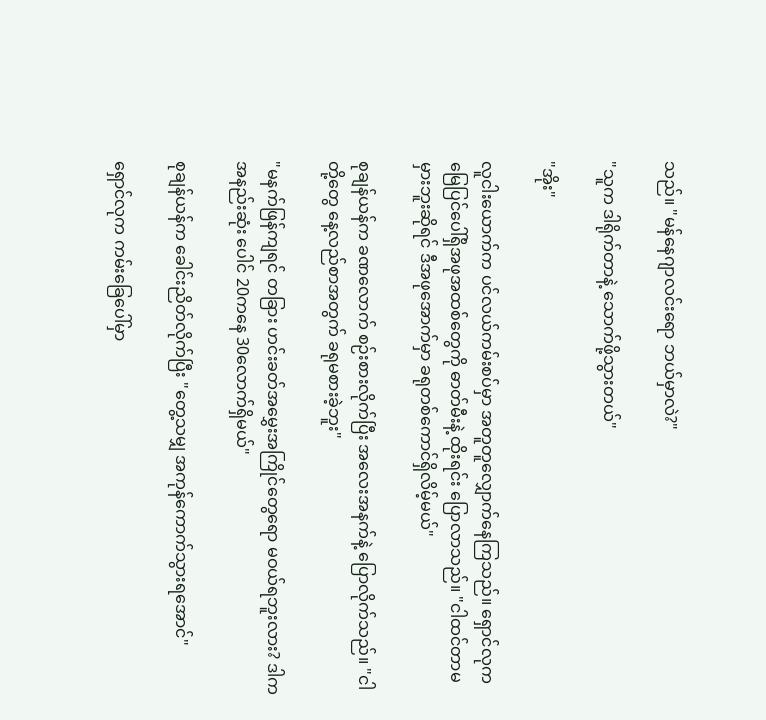သည်။ "မန်နေဂျာလင်းရော ဘယ်မှာလဲ?"

"သူက ဒါရိုက်တာနဲ့ သောက်ဖို့သွားတယ်"

"အိုး"

လူငါးယောက်က ပင်လယ်ကမ်းစပ်မှာ အတူတူလျှောက်နေကြသည်။ ရှောင်လုက မြေပြင်ပေါ်ရှိအဖုအထစ်တွေကို ဓာတ်မီးနဲ့ ထိုးရင်း ပြောလာသည်။ "ငါထင်တာမမှားဘူးဆိုရင် ဒီအဖုအောက်မှာ ခရုတစ်ကောင်ရှိလိမ့်မယ်"

စုချန်ယန်က ခဏလောက် စဉ်းစားလိုက်ပြီး အလေးအနက်နဲ့ ပြောလိုက်သည်။ "ငါတို့တွေ နေ့လည်စာအတွက် ခရုမစားခဲ့ဘူး"

"မနက်ဖြန်ကျရင် တခြား ဟင်းခတ်အမွှေးအကြိုင်တွေရော မဝယ်ရဘူးလား? ဒါက အနည်းဆုံး ပေါင် 20က‌နေ 30လောက်ရှိမယ်"

စုချန်ယန်က ခေါင်းညိတ်လိုက်ပြီး "တွေ့သမျှ အကုန်ကောက်သွားရအောင်"

ရှောင်လုက ကမ်းခြေပေါ်မှာ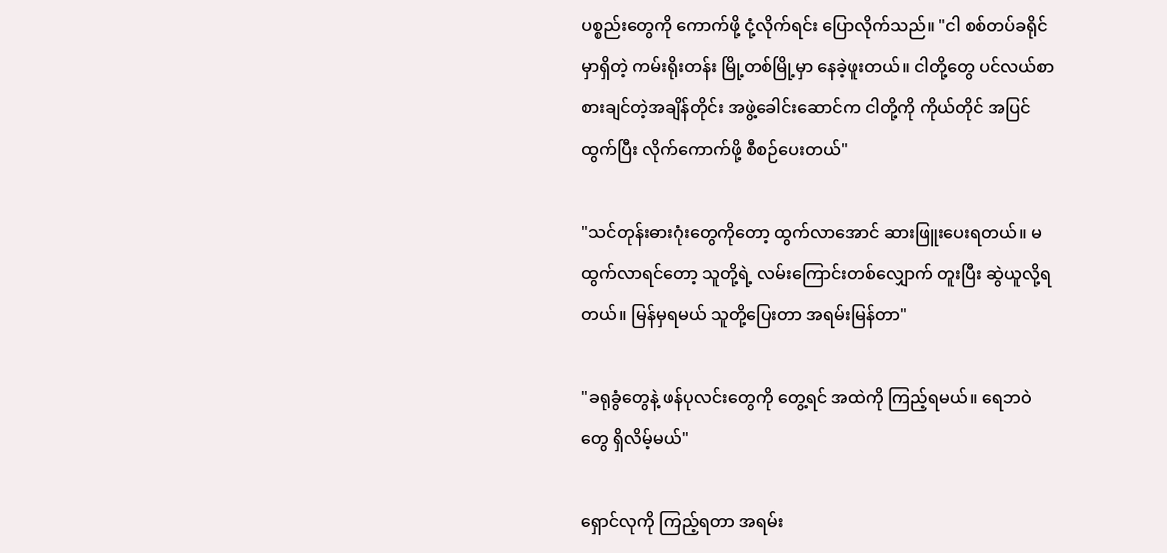ပစ္စည်းတွေကို ကောက်ဖို့ ငုံ့လိုက်‌ရင်း ပြောလိုက်သည်။ "ငါ စစ်တပ်ခရိုင်မှာရှိတဲ့ ကမ်းရိုးတန်း မြို့တစ်မြို့မှာ နေခဲ့ဖူးတယ်။ ငါတို့တွေ ပင်လယ်စာ စားချင်တဲ့အချိန်တိုင်း အဖွဲ့ခေါင်းဆောင်က ငါတို့ကို ကိုယ်တိုင် အပြင်ထွက်ပြီး လိုက်ကောက်ဖို့ စီစဉ်ပေးတယ်"

"သင်တုန်းဓားဂုံးတွေကိုတော့ ထွက်လာအောင် ဆားဖြူးပေးရတယ်။ မထွက်လာရင်တော့ သူတို့ရဲ့ လမ်းကြောင်းတစ်လျှောက် တူးပြီး ဆွဲယူလို့ရတယ်။ မြန်မှရမယ် သူတို့ပြေးတာ အရမ်းမြန်တာ"

"ခရုခွံတွေနဲ့ ဖန်ပုလင်းတွေကို တွေ့ရင် အထဲကို ကြည့်ရမယ်။ ရေဘဝဲတွေ ရှိလိမ့်မယ်"

ရှောင်လုကို ကြည့်ရတာ အရမ်း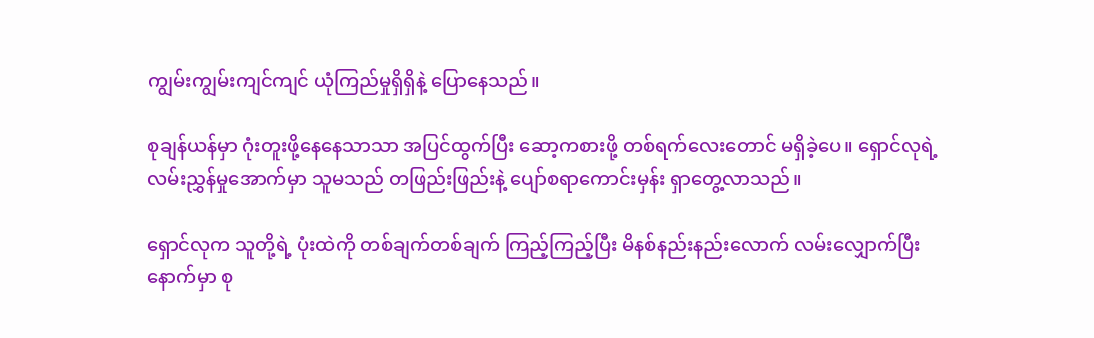ကျွမ်းကျွမ်းကျင်ကျင် ယုံကြည်မှုရှိရှိနဲ့ ပြောနေသည်။

စုချန်ယန်မှာ ဂုံးတူးဖို့နေနေသာသာ အပြင်ထွက်ပြီး ဆော့ကစားဖို့ တစ်ရက်လေးတောင် မရှိခဲ့ပေ။ ရှောင်လုရဲ့ လမ်းညွှန်မှုအောက်မှာ သူမသည် တဖြည်းဖြည်းနဲ့ ပျော်စရာကောင်းမှန်း ရှာတွေ့လာသည်။

ရှောင်လုက သူတို့ရဲ့ ပုံးထဲကို တစ်ချက်တစ်ချက် ကြည့်ကြည့်ပြီး မိနစ်နည်းနည်းလောက် လမ်းလျှောက်ပြီးနောက်မှာ စု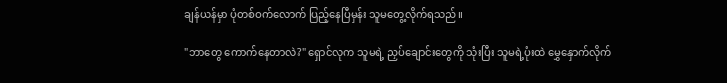ချန်ယန်မှာ ပုံတစ်ဝက်လောက် ပြည့်နေပြီမှန်း သူမ‌တွေ့လိုက်ရသည်။

"ဘာတွေ ကောက်နေတာလဲ?" ရှောင်လုက သူမရဲ့ ညှပ်ချောင်းတွေကို သုံးပြီး သူမရဲ့ပုံးထဲ မွှေနှောက်လိုက်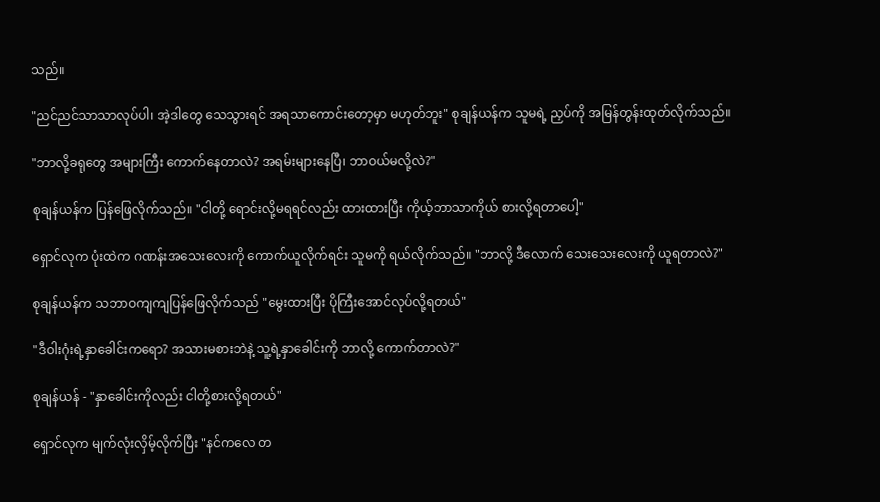သည်။

"ညင်ညင်သာသာလုပ်ပါ၊ အဲ့ဒါတွေ သေသွားရင် အရသာကောင်းတော့မှာ မဟုတ်ဘူး" စုချန်ယန်က သူမရဲ့ ညှပ်ကို အမြန်တွန်းထုတ်လိုက်သည်။

"ဘာလို့ခရုတွေ အများကြီး ကောက်နေတာလဲ? အရမ်းများနေပြီ၊ ဘာဝယ်မလို့လဲ?"

စုချန်ယန်က ပြန်ဖြေလိုက်သည်။ "ငါတို့ ရောင်းလို့မရရင်လည်း ထားထားပြီး ကိုယ့်ဘာသာကိုယ် စားလို့ရတာပေါ့"

ရှောင်လုက ပုံးထဲက ဂဏန်းအသေးလေးကို ကောက်ယူလိုက်ရင်း သူမကို ရယ်လိုက်သည်။ "ဘာလို့ ဒီလောက် သေးသေးလေးကို ယူရတာလဲ?"

စုချန်ယန်က သဘာဝကျကျပြန်ဖြေလိုက်သည် "မွေးထားပြီး ပိုကြီးအောင်လုပ်လို့ရတယ်"

"ဒီဝါးဂုံးရဲ့နှာခေါင်းကရော? အသားမစားဘဲနဲ့ သူ့ရဲ့နှာခေါင်းကို ဘာလို့ ကောက်တာလဲ?"

စုချန်ယန် - "နှာခေါင်းကိုလည်း ငါတို့စားလို့ရတယ်"

ရှောင်လုက မျက်လုံးလှိမ့်လိုက်ပြီး "နင်ကလေ တ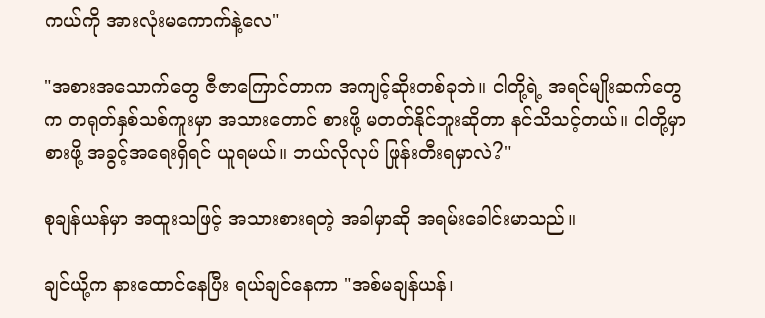ကယ်ကို အားလုံးမကောက်နဲ့လေ"

"အစားအသောက်တွေ ဇီဇာကြောင်တာက အကျင့်ဆိုးတစ်ခုဘဲ။ ငါတို့ရဲ့ အရင်မျိုးဆက်တွေက တရုတ်နှစ်သစ်ကူးမှာ အသားတောင် စားဖို့ မတတ်နိုင်ဘူးဆိုတာ နင်သိသင့်တယ်။ ငါတို့မှာ စားဖို့ အခွင့်အရေးရှိရင် ယူရမယ်။ ဘယ်လိုလုပ် ဖြုန်းတီးရမှာလဲ?"

စုချန်ယန်မှာ အထူးသဖြင့် အသားစားရတဲ့ အခါမှာဆို အရမ်းခေါင်းမာသည်။

ချင်ယို့က နားထောင်နေပြီး ရယ်ချင်နေကာ "အစ်မချန်ယန်၊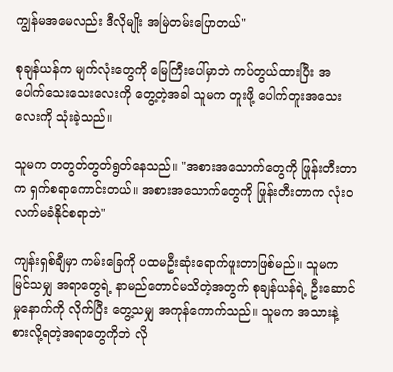ကျွန်မအမေလည်း ဒီလိုမျိုး အမြဲတမ်းပြောတယ်"

စုချန်ယန်က မျက်လုံးတွေကို မြေကြီးပေါ်မှာဘဲ ကပ်တွယ်ထားပြီး အပေါက်သေးသေးလေးကို တွေ့တဲ့အခါ သူမက တူးဖို့ ပေါက်တူးအသေးလေးကို သုံးခဲ့သည်။

သူမက တတွတ်တွတ်ရွတ်နေသည်။ "အစားအသောက်တွေကို ဖြုန်းတီးတာက ရှက်စရာကောင်းတယ်။ အစားအသောက်တွေကို ဖြုန်းတီးတာက လုံးဝ လက်မခံနိုင်စရာဘဲ"

ကျန်းရှစ်ချီမှာ ကမ်းခြေကို ပထမဦးဆုံးရောက်ဖူးတာဖြစ်မည်။ သူမက မြင်သမျှ အရာတွေရဲ့ နာမည်တောင်မသိတဲ့အတွက် စုချန်ယန်ရဲ့ ဦးဆောင်မှုနောက်ကို လိုက်ပြီး တွေ့သမျှ အကုန်ကောက်သည်။ သူမက အသားနဲ့ စားလို့ရတဲ့အရာတွေကိုဘဲ လို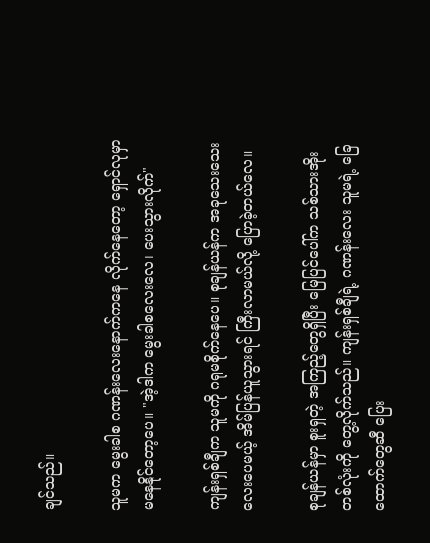ချင်သည်။

သူမက မွေးခါစ ဂဏန်းလေးနောက်ကနေ လိုက်နေတော့ ရှောင်လုမှာ မနေနိုင်တော့ပေ။ "အဲ့ဒါက မွေးခါစလေးလေ၊ ပေးသွားလိုက်"

ကျန်းရှစ်ချီက သူမကို ဂရုမစိုက်နေပေ။ စုချန်ယန်က အခုသေးသေးလေးပေမယ့် အိမ်ပြန်ယူသွားရင် ကြီးလာမယ်လို့ ပြောခဲ့တယ်လေ။

စုချန်ယန်မှာ စူးရှတဲ့ အကြည့်တွေရှိပြီး မြေပြင်ပေါ်က သစ်သားအိုးတစ်လုံးကို တွေ့လိုက်သည်။ ကျန်းရှစ်ချီရဲ့ ဂဏန်းလေး သူမရဲ့ ခြေထောက်တွေဆီ ပြေး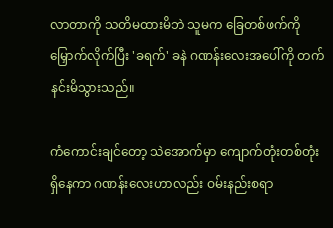လာတာကို သတိမထားမိဘဲ သူမက ခြေတစ်ဖက်ကို မြှောက်လိုက်ပြီး 'ခရက်' ခနဲ ဂဏန်းလေးအပေါ်ကို တက်နင်းမိသွားသည်။

ကံကောင်းချင်တော့ ‌သဲအောက်မှာ ကျောက်တုံးတစ်တုံးရှိနေကာ ဂဏန်းလေးဟာလည်း ဝမ်းနည်းစရာ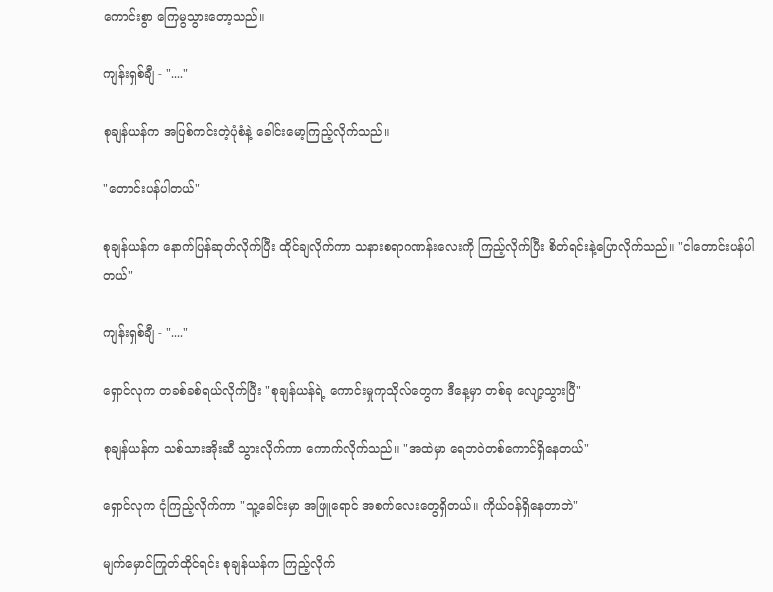ကောင်းစွာ ကြေမွသွားတော့သည်။

ကျန်းရှစ်ချီ - "...."

စုချန်ယန်က အပြစ်ကင်းတဲ့ပုံစံနဲ့ ခေါင်းမော့ကြည့်လိုက်သည်။

"တောင်းပန်ပါတယ်"

စုချန်ယန်က နောက်ပြန်ဆုတ်လိုက်ပြီး ထိုင်ချလိုက်ကာ သနားစရာဂဏန်းလေးကို ကြည့်လိုက်ပြီး စိတ်ရင်းနဲ့ပြောလိုက်သည်။ "ငါတောင်းပန်ပါတယ်"

ကျန်းရှစ်ချီ - "...."

ရှောင်လုက တခစ်ခစ်ရယ်လိုက်ပြီး "စုချန်ယန်ရဲ့ ကောင်းမှုကုသိုလ်တွေက ဒီနေ့မှာ တစ်ခု‌‌ လျော့သွားပြီ"

စုချန်ယန်က သစ်သားအိုးဆီ သွားလိုက်ကာ ‌ကောက်လိုက်သည်။ "အထဲမှာ ရေဘဝဲတစ်ကောင်ရှိနေတယ်"

ရှောင်လုက ငုံကြည့်လိုက်ကာ "သူ့ခေါင်းမှာ အဖြူရောင် အစက်လေးတွေရှိတယ်။ ကိုယ်ဝန်ရှိနေတာဘဲ"

မျက်မှောင်ကြုတ်ထိုင်ရင်း စုချန်ယန်က ကြည့်လိုက်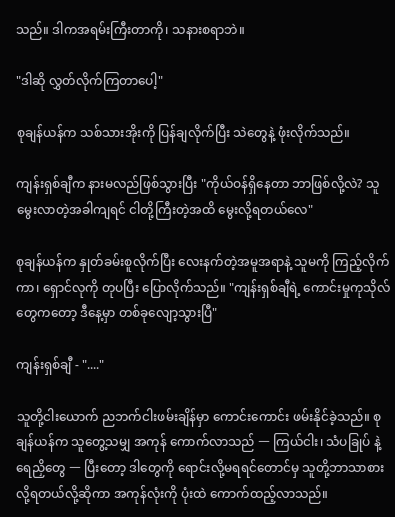သည်။ ဒါကအရမ်းကြီးတာကို၊ သနားစရာဘဲ။

"ဒါဆို လွှတ်လိုက်ကြတာပေါ့"

စုချန်ယန်က သစ်သားအိုးကို ပြန်ချလိုက်ပြီး သဲတွေနဲ့ ဖုံးလိုက်သည်။

ကျန်းရှစ်ချီက နားမလည်ဖြစ်သွားပြီး "ကိုယ်ဝန်ရှိနေတာ ဘာဖြစ်လို့လဲ? သူမွေးလာတဲ့အခါကျရင် ငါတို့ကြီးတဲ့အထိ မွေးလို့ရတယ်လေ"

စုချန်ယန်က နှုတ်ခမ်းစူလိုက်ပြီး လေးနက်တဲ့အမူအရာနဲ့ သူမကို ကြည့်လိုက်ကာ၊ ရှောင်လုကို တုပပြီး ပြောလိုက်သည်။ "ကျန်းရှစ်ချီရဲ့ ကောင်းမှုကုသိုလ်တွေကတော့ ဒီနေ့မှာ တစ်ခုလျော့သွားပြီ"

ကျန်းရှစ်ချီ - "...."

သူတို့ငါးယောက် ညဘက်ငါးဖမ်းချိန်မှာ ကောင်းကောင်း ဖမ်းနိုင်ခဲ့သည်။ စုချန်ယန်က သူတွေ့သမျှ အကုန် ကောက်လာသည် 一 ကြယ်ငါး၊ သံပခြုပ် နဲ့ ရေညှိတွေ 一 ပြီးတော့ ဒါတွေကို ရောင်းလို့မရရင်တောင်မှ သူတို့ဘာသာစားလို့ရတယ်လို့ဆိုကာ အကုန်လုံးကို ပုံးထဲ ကောက်ထည့်လာသည်။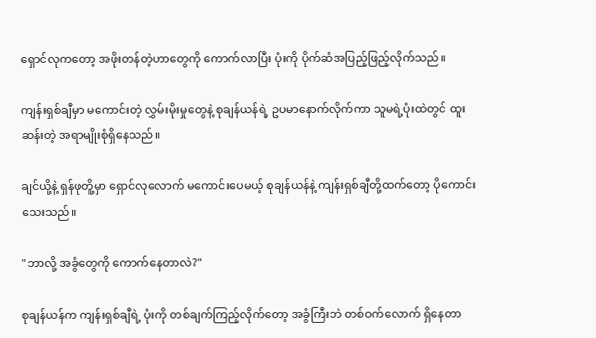ရှောင်လုကတော့ အဖိုးတန်တဲ့ဟာတွေကို ကောက်လာပြီး ပုံးကို ပိုက်ဆံအပြည့်ဖြည့်လိုက်သည်။

ကျန်းရှစ်ချီမှာ မကောင်းတဲ့ လွှမ်းမိုးမှုတွေနဲ့ စုချန်ယန်ရဲ့ ဥပမာနောက်လိုက်ကာ သူမရဲ့ပုံးထဲတွင် ထူးဆန်းတဲ့ အရာမျိုးစုံရှိနေသည်။

ချင်ယို့နဲ့ ရှန်ဖုတိူ့မှာ ရှောင်လုလောက် မကောင်းပေမယ့် စုချန်ယန်နဲ့ ကျန်းရှစ်ချီတို့ထက်တော့ ပိုကောင်းသေးသည်။

"ဘာလို့ အခွံတွေကို ကောက်နေတာလဲ?"

စုချန်ယန်က ကျန်းရှစ်ချီရဲ့ ပုံးကို တစ်ချက်ကြည့်လိုက်တော့ အခွံကြီးဘဲ တစ်ဝက်လောက် ရှိနေတာ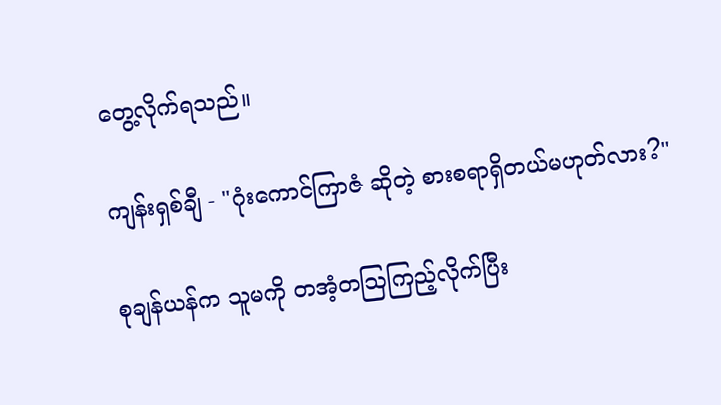တွေ့လိုက်ရသည်။

ကျန်းရှစ်ချီ - "ဂုံးကောင်ကြာဇံ ဆိုတဲ့ စားစရာရှိတယ်မဟုတ်လား?"

စုချန်ယန်က သူမကို တအံ့တဩကြည့်လိုက်ပြီး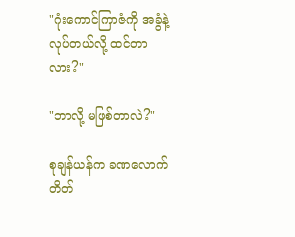"ဂုံးကောင်ကြာဇံကို အခွံနဲ့ လုပ်တယ်လို့ ထင်တာလား?"

"ဘာလို့ မဖြစ်တာလဲ?"

စုချန်ယန်က ခဏလောက် တိတ်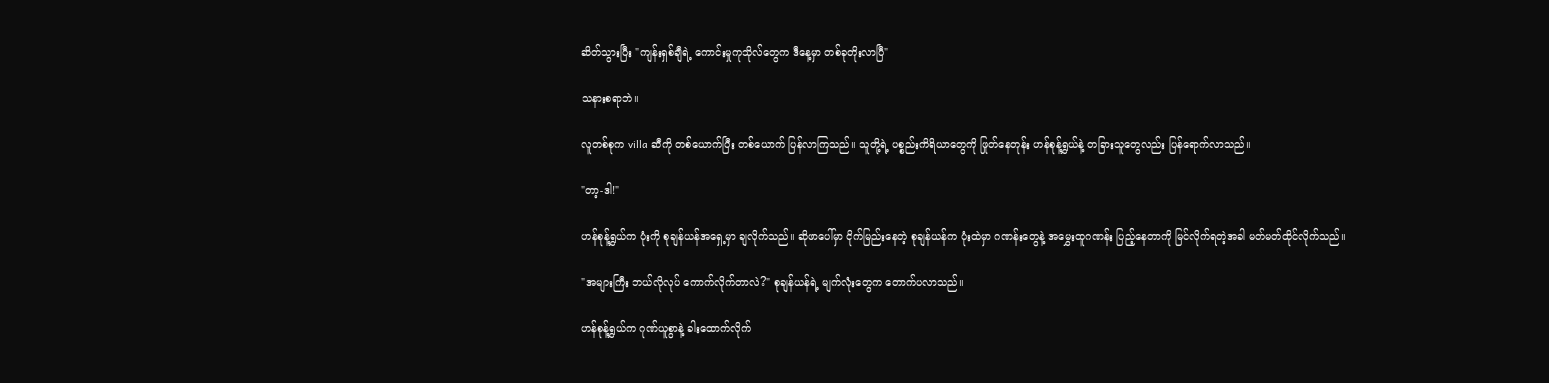ဆိတ်သွားပြီး "ကျန်းရှစ်ချီရဲ့ ကောင်းမှုကုသိုလ်တွေက ဒီနေ့မှာ တစ်ခုတိုးလာပြီ"

သနားစရာဘဲ။

လူတစ်စုက villa ဆီကို တစ်ယောက်ပြီး တစ်ယောက် ပြန်လာကြသည်။ သူတို့ရဲ့ ပစ္စည်းကိရိယာတွေကို ဖြုတ်နေတုန်း ဟန်စုန့်ရွှယ်နဲ့ တခြားသူတွေလည်း ပြန်ရောက်လာသည်။

"တာ့-ဒါ!"

ဟန်စုန့်ရွှယ်က ပုံးကို စုချန်ယန်အရှေ့မှာ ချလိုက်သည်။ ဆိုဖာပေါ်မှာ ငိုက်မြည်းနေတဲ့ စုချန်ယန်က ပုံးထဲမှာ ဂဏန်းတွေနဲ့ အမွှေးထူဂဏန်း ပြည့်နေတာကို မြင်လိုက်ရတဲ့အခါ မတ်မတ်ထိုင်လိုက်သည်။

"အများကြီး ဘယ်လိုလုပ် ကောက်လိုက်တာလဲ?" စုချန်ယန်ရဲ့ မျက်လုံးတွေက တောက်ပလာသည်။

ဟန်စုန့်ရွှယ်က ဂုဏ်ယူစွာနဲ့ ခါးထောက်လိုက်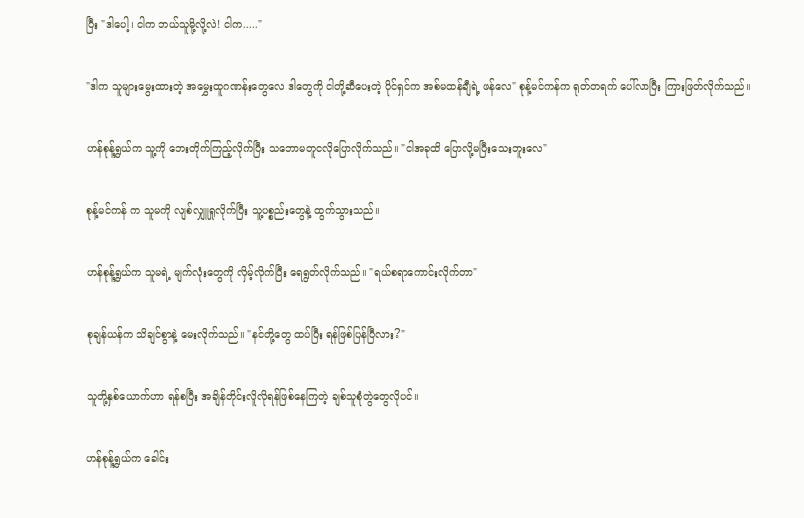ပြီး "ဒါပေါ့၊ ငါက ဘယ်သူမို့လို့လဲ! ငါက....."

"ဒါက သူများမွေးထားတဲ့ အမွှေးထူဂဏန်းတွေလေ ဒါတွေကို ငါတို့ဆီပေးတဲ့ ပိုင်ရှင်က အစ်မထန်ချီရဲ့ ဖန်လေ" စုန့်မင်ကန်က ရုတ်တရက် ပေါ်လာပြီး ကြားဖြတ်လိုက်သည်။

ဟန်စုန့်ရွှယ်က သူ့ကို ဘေးတိုက်ကြည့်လိုက်ပြီး သဘောမတူငလိုပြောလိုက်သည်။ "ငါအခုထိ ပြောလို့မပြီးသေးဘူးလေ"

စုန့်မင်ကန် က သူမကို လျစ်လျှူရှုလိုက်ပြီး သူ့ပစ္စည်းတွေနဲ့ ထွက်သွားသည်။

ဟန်စုန့်ရွှယ်က သူမရဲ့ မျက်လုံးတွေကို လှိမ့်လိုက်ပြီး ရေရွတ်လိုက်သည်။ "ရယ်စရာကောင်းလိုက်တာ"

စုချန်ယန်က သိချင်စွာနဲ့ မေးလိုက်သည်။ "နင်တို့တွေ ထပ်ပြီး ရန်ဖြစ်ပြန်ပြီလား?"

သူတို့နှစ်ယောက်ဟာ ရန်စပြီး အချိန်တိုင်းလိူလိုရန်ဖြစ်နေကြတဲ့ ချစ်သူစုံတွဲတွေလိုပင်။

ဟန်စုန့်ရွှယ်က ခေါင်း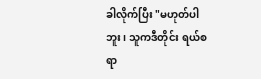ခါလိုက်ပြီး "မဟုတ်ပါဘူး၊ သူကဒီတိုင်း ရယ်စရာ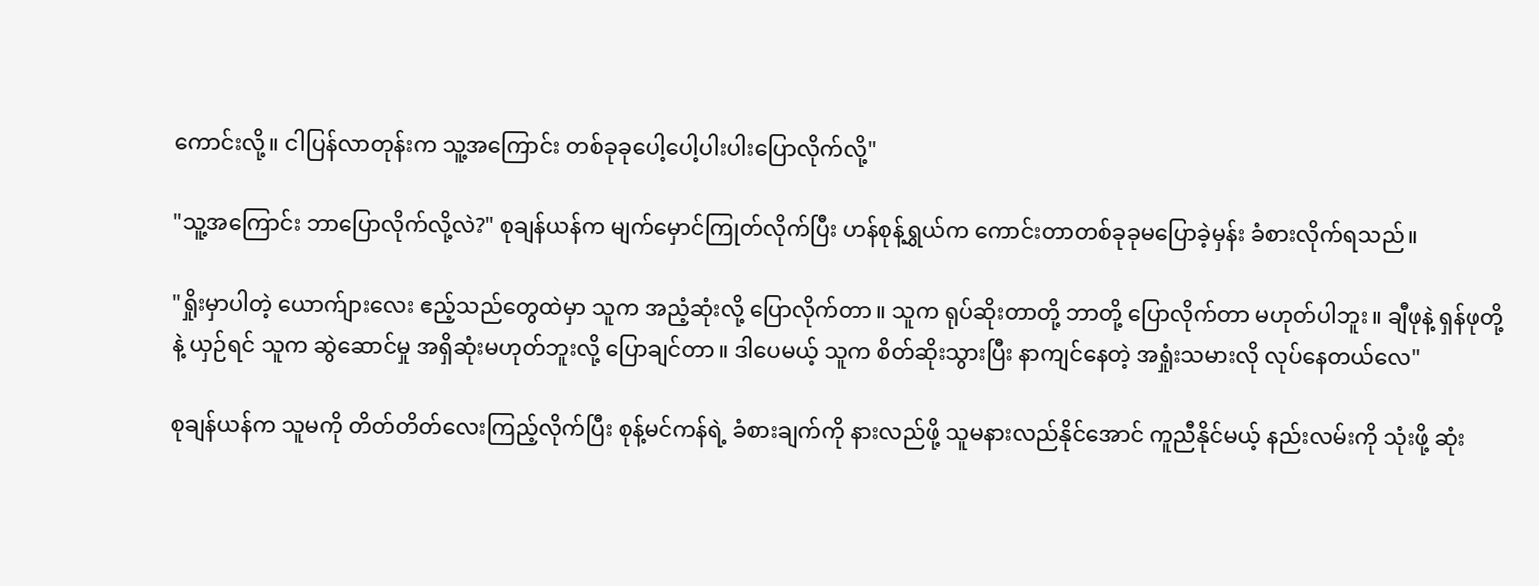ကောင်းလို့။ ငါပြန်လာတုန်းက သူ့အကြောင်း တစ်ခုခုပေါ့ပေါ့ပါးပါးပြောလိုက်လို့"

"သူ့အကြောင်း ဘာပြောလိုက်လို့လဲ?" စုချန်ယန်က မျက်မှောင်ကြုတ်လိုက်ပြီး ဟန်စုန့်ရွှယ်က ကောင်းတာတစ်ခုခုမပြောခဲ့မှန်း ခံစားလိုက်ရသည်။

"ရှိုးမှာပါတဲ့ ယောက်ျားလေး ဧည့်သည်တွေထဲမှာ သူက အညံ့ဆုံးလို့ ပြောလိုက်တာ။ သူက ရုပ်ဆိုးတာတို့ ဘာတို့ ပြောလိုက်တာ မဟုတ်ပါဘူး။ ချီဖုနဲ့ ရှန်ဖုတို့နဲ့ ယှဉ်ရင် သူက ဆွဲဆောင်မှု အရှိဆုံးမဟုတ်ဘူးလို့ ပြောချင်တာ။ ဒါပေမယ့် သူက စိတ်ဆိုးသွားပြီး နာကျင်နေတဲ့ အရှုံးသမားလို လုပ်နေတယ်လေ"

စုချန်ယန်က သူမကို တိတ်တိတ်လေးကြည့်လိုက်ပြီး စုန့်မင်ကန်ရဲ့ ခံစားချက်ကို နားလည်ဖို့ သူမနားလည်နိုင်အောင် ကူညီနိုင်မယ့် နည်းလမ်းကို သုံးဖို့ ဆုံး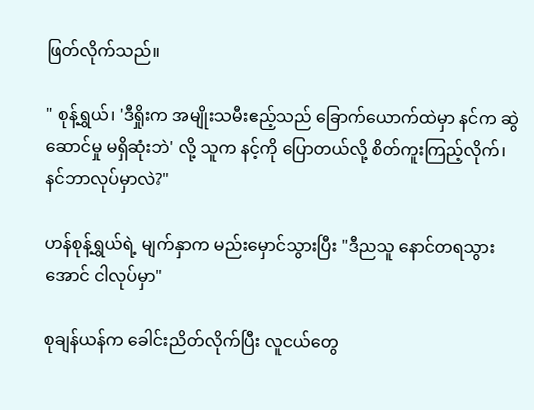ဖြတ်လိုက်သည်။

" စုန့်ရွှယ်၊ 'ဒီရှိုးက အမျိုးသမီးဧည့်သည် ခြောက်ယောက်ထဲမှာ နင်က ဆွဲဆောင်မှု မရှိဆုံးဘဲ' လို့ သူက နင့်ကို ပြောတယ်လို့ စိတ်ကူးကြည့်လိုက်၊ နင်ဘာလုပ်မှာလဲ?"

ဟန်စုန့်ရွှယ်ရဲ့ မျက်နှာက မည်းမှောင်သွားပြီး "ဒီညသူ နောင်တရသွားအောင် ငါလုပ်မှာ"

စုချန်ယန်က ခေါင်းညိတ်လိုက်ပြီး လူငယ်တွေ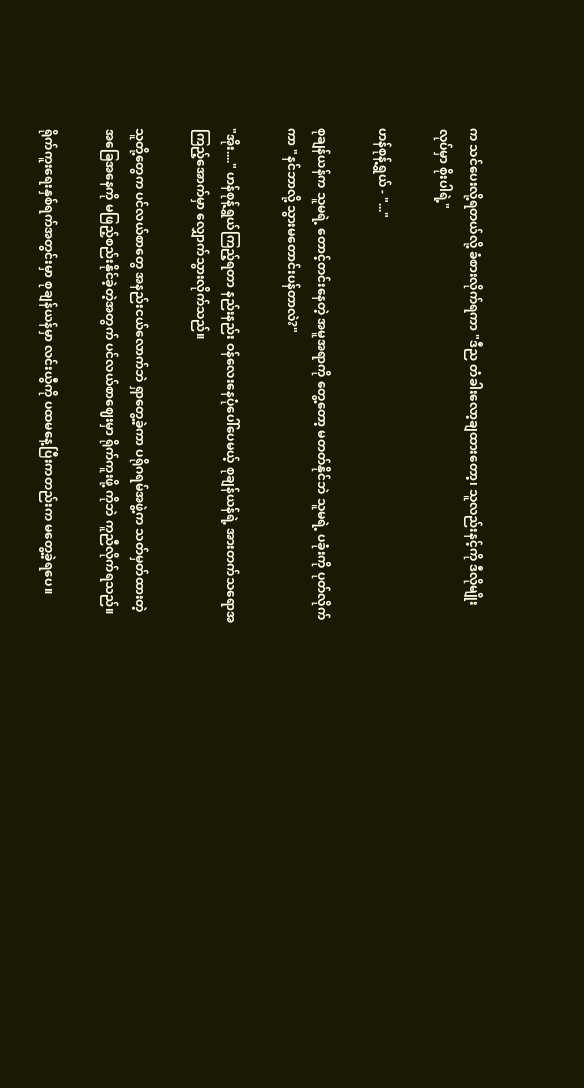က သင်ပေးလို့ရတယ်လို့ ခံစားလိုက်ရကာ "ဒီည တံခါးလော့ချထားတော့၊ သူလည်းနင့်ကို ဒီလိုမျိုး လုပ်မှာ စိုးပါရဲ့"

ဟန်စုန့်ရွှယ် - "..."

စုချန်ယန်က သူမရဲ့ တောင့်တင်းနေတဲ့ အမူအရာကို တွေ့တော့ မတတ်နိုင်ဘဲ သူမရဲ့ ပခုံးကို ပုတ်လိုက်ကာ "နင်ဘာလို့ သွားမတောင်းပန်တာလဲ?"

"အိုး...." ဟန်စုန့်ရွှယ်ကြည့်ရတာ နည်းနည်း ဝန်လေးနေပုံပေါ်ပေမယ့် စုချန်ယန်ရဲ့ အားတက်သရောအကြည့်အောက်မှာ လျှောက်သွားလိုက်သည်။

သူတို့တွေက ပင်လယ်စာတွေ အနည်း‌ငယ်လောက်ဘဲ ရှာတွေ့ခဲ့ကာ ပရိုဂရမ်အဖွဲ့က သတ်မှတ်ထားတဲ့ အခြေအနေကို မဖြည့်စည်းနိုင်ခဲ့တဲ့အတွက် ပင်လယ်စာဈေးမှာ ရိုက်ကူးဖို့ ကိုဘဲ ကူညီလိုက်ရသည်။

ရိုက်ကူးရေးနှစ်ရက်အတွင်းမှာ စုချန်ယန်မှာ လင်းယွီကို ပထမနေ့ပြီးကတည်းက မတွေ့ခဲ့ရပေ။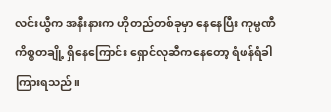လင်းယွီက အနီးနားက ဟိုတည်တစ်ခုမှာ နေနေပြီး ကုမ္ပဏီကိစ္စတချို့ ရှိနေကြောင်း ရှောင်လုဆီကနေတော့ ရံဖန်ရံခါကြားရသည်။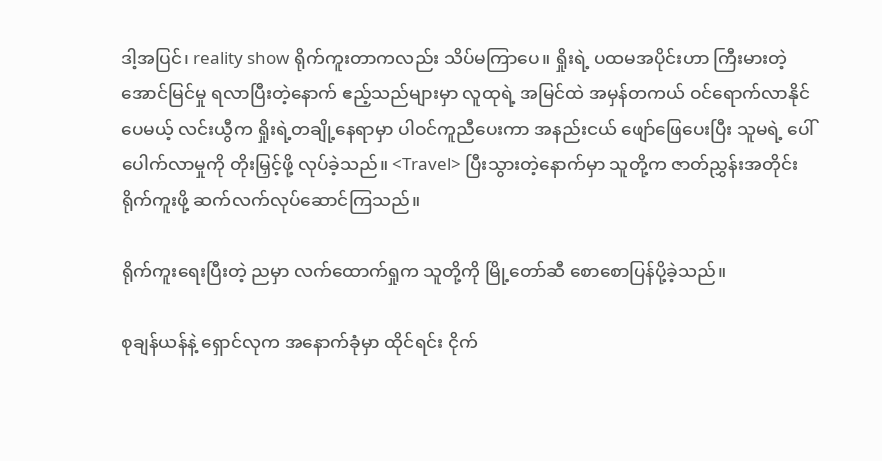ဒါ့အပြင်၊ reality show ရိုက်ကူးတာကလည်း သိပ်မကြာပေ။ ရှိုးရဲ့ ပထမအပိုင်းဟာ ကြီးမားတဲ့ အောင်မြင်မှု ရလာပြီးတဲ့နောက် ဧည့်သည်များမှာ လူထုရဲ့ အမြင်ထဲ အမှန်တကယ် ဝင်ရောက်လာနိုင်ပေမယ့် လင်းယွီက ရှိုးရဲ့တချို့‌နေရာမှာ ပါဝင်ကူညီပေးကာ အနည်းငယ် ဖျော်ဖြေပေးပြီး သူမရဲ့ ပေါ်ပေါက်လာမှုကို တိုးမြှင့်ဖို့ လုပ်ခဲ့သည်။ <Travel> ပြီးသွားတဲ့နောက်မှာ သူတို့က ဇာတ်ညွှန်းအတိုင်း ရိုက်ကူးဖို့ ဆက်လက်လုပ်ဆောင်ကြသည်။

ရိုက်ကူးရေးပြီးတဲ့ ညမှာ လက်ထောက်ရှုက သူတို့ကို မြို့တော်ဆီ စောစောပြန်ပို့ခဲ့သည်။

စုချန်ယန်နဲ့ ရှောင်လုက အနောက်ခုံမှာ ထိုင်ရင်း ငိုက်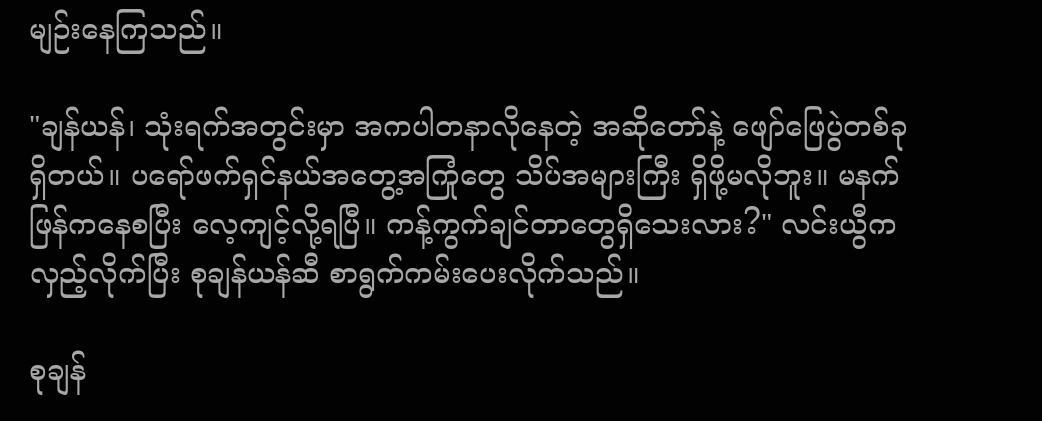မျဉ်းနေကြသည်။

"ချန်ယန်၊ သုံးရက်အတွင်းမှာ အကပါတနာလိုနေတဲ့ အဆိုတော်နဲ့ ဖျော်ဖြေပွဲတစ်ခုရှိတယ်။ ပရော်ဖက်ရှင်နယ်အတွေ့အကြုံတွေ သိပ်အများကြီး ရှိဖို့မလိုဘူး။ မနက်ဖြန်ကနေစပြီး လေ့ကျင့်လို့ရပြီ။ ကန့်ကွက်ချင်တာတွေရှိသေးလား?" လင်းယွီက လှည့်လိုက်ပြီး စုချန်ယန်ဆီ စာရွက်ကမ်းပေးလိုက်သည်။

စုချန်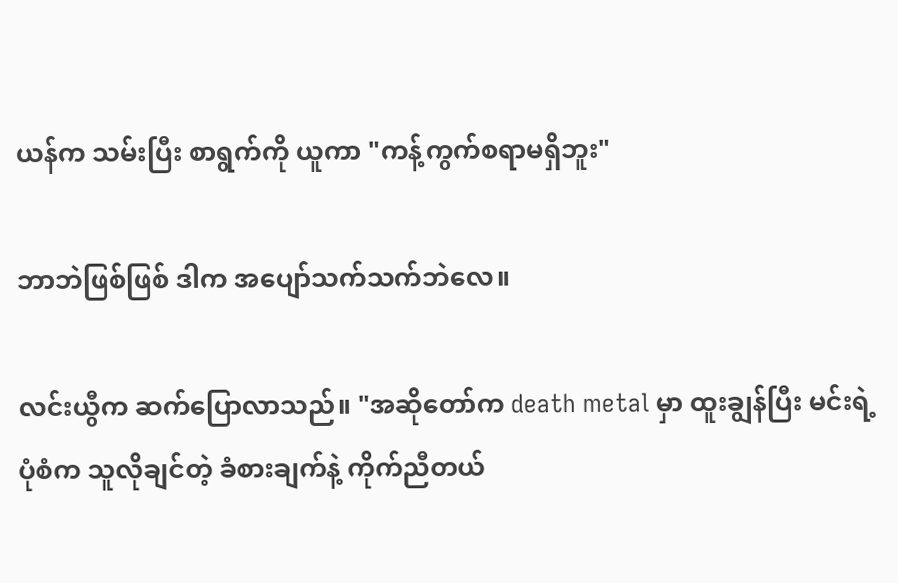ယန်က သမ်းပြီး စာရွက်ကို ယူကာ "ကန့်ကွက်စရာမရှိဘူး"

ဘာဘဲဖြစ်ဖြစ် ဒါက ‌အပျော်သက်သက်ဘဲလေ။

လင်းယွီက ဆက်ပြောလာသည်။ "အဆိုတော်က death metal မှာ ထူးချွန်ပြီး မင်းရဲ့ပုံစံက သူလိုချင်တဲ့ ခံစားချက်နဲ့ ကိုက်ညီတယ်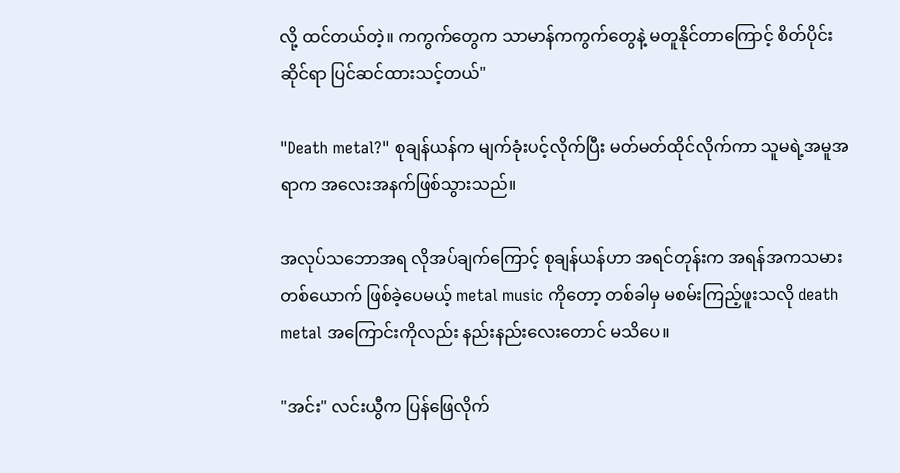လို့ ထင်တယ်တဲ့။ ကကွက်တွေက သာမာန်ကကွက်တွေနဲ့ မတူနိုင်တာကြောင့် စိတ်ပိုင်းဆိုင်ရာ ပြင်ဆင်ထားသင့်တယ်"

"Death metal?" စုချန်ယန်က မျက်ခုံးပင့်လိုက်ပြီး မတ်မတ်ထိုင်လိုက်ကာ သူမရဲ့အမူအရာက အလေးအနက်ဖြစ်သွားသည်။

အလုပ်သဘောအရ လိုအပ်ချက်ကြောင့် စုချန်ယန်ဟာ အရင်တုန်းက အရန်အကသမားတစ်ယောက် ဖြစ်ခဲ့ပေမယ့် metal music ကိုတော့ တစ်ခါမှ မစမ်းကြည့်ဖူးသလို death metal အကြောင်းကိုလည်း နည်းနည်းလေးတောင် မသိပေ။

"အင်း" လင်းယွီက ပြန်ဖြေလိုက်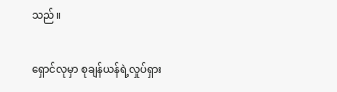သည်။

ရှောင်လုမှာ စုချန်ယန်ရဲ့လှုပ်ရှား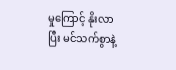မှုကြောင့် နိုးလာပြီး မင်သက်စွာနဲ့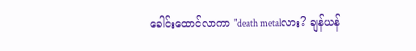ခေါင်းထောင်လာကာ "death metalလား? ချန်ယန်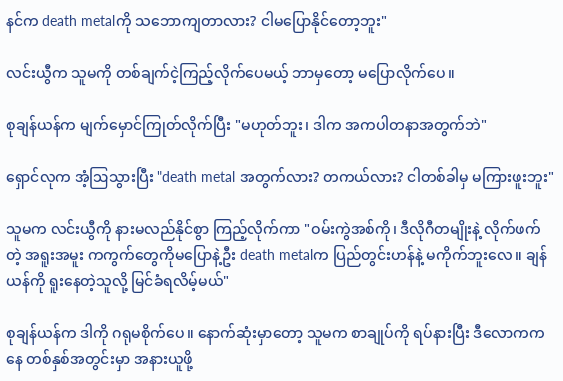နင်က death metalကို သဘောကျတာလား? ငါမပြောနိုင်တော့ဘူး"

လင်းယွီက သူမကို တစ်ချက်ငဲ့ကြည့်လိုက်ပေမယ့် ဘာမှတော့ မပြောလိုက်ပေ။

စုချန်ယန်က မျက်မှောင်ကြုတ်လိုက်ပြီး "မဟုတ်ဘူး၊ ဒါက အကပါတနာအတွက်ဘဲ"

ရှောင်လုက အံ့ဩသွားပြီး "death metal အတွက်လား? တကယ်လား? ငါတစ်ခါမှ မကြားဖူးဘူး"

သူမက လင်းယွီကို နားမလည်နိုင်စွာ ကြည့်လိုက်ကာ "ဝမ်းကွဲအစ်ကို၊ ဒီလိုဂီတမျိုးနဲ့ လိုက်ဖက်တဲ့ အရူးအမူး ကကွက်တွေကိုမပြောနဲ့ဦး death metalက ပြည်တွင်းဟန်နဲ့ မကိုက်ဘူးလေ။ ချန်ယန်ကို ရူးနေတဲ့သူလို့ မြင်ခံရလိမ့်မယ်"

စုချန်ယန်က ဒါကို ဂရုမစိုက်ပေ။ နောက်ဆုံးမှာတော့ သူမက စာချုပ်ကို ရပ်နားပြီး ဒီလောကကနေ တစ်နှစ်အတွင်းမှာ အနားယူဖို့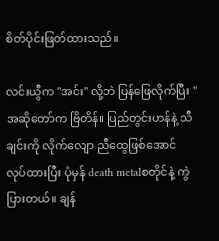စိတ်ပိုင်းဖြတ်ထားသည်။

လင်းယွီက "အင်း" လို့ဘဲ ပြန်‌ဖြေလိုက်ပြီး "အဆိုတော်က ဗြိတိန်။ ပြည်တွင်းဟန်နဲ့ သီချင်းကို လိုက်လျော ညီထွေဖြစ်အောင် လုပ်ထားပြီး ပုံမှန် death metalစတိုင်နဲ့ ကွဲပြားတယ်။ ချန်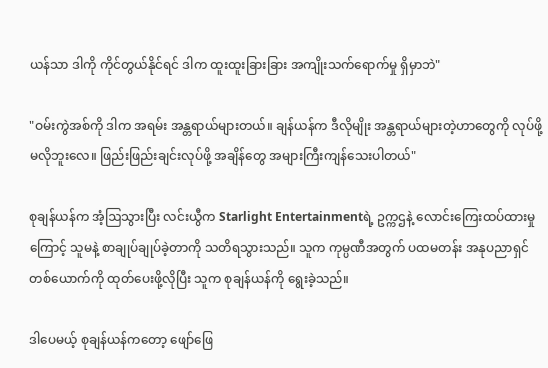ယန်သာ ဒါကို ကိုင်တွယ်နိုင်ရင် ဒါက ထူးထူးခြားခြား အကျိုးသက်ရောက်မှု ရှိမှာဘဲ"

"ဝမ်းကွဲအစ်ကို ဒါက အရမ်း အန္တရာယ်များတယ်။ ချန်ယန်က ဒီလိုမျိုး အန္တရာယ်များတဲ့ဟာတွေကို လုပ်ဖို့မလိုဘူးလေ။ ဖြည်းဖြည်းချင်းလုပ်ဖို့ အချိန်တွေ အများကြီးကျန်သေးပါတယ်"

စုချန်ယန်က အံ့ဩသွားပြီး လင်းယွီက Starlight Entertainmentရဲ့ ဥက္ကဌနဲ့ လောင်းကြေးထပ်ထားမှုကြောင့် သူမနဲ့ စာချုပ်ချုပ်ခဲ့တာကို သတိရသွားသည်။ သူက ကုမ္ပဏီအတွက် ပထမတန်း အနုပညာရှင်တစ်ယောက်ကို ထုတ်ပေးဖို့လိုပြီး သူက စုချန်ယန်ကို ရွေးခဲ့သည်။

ဒါပေမယ့် စုချန်ယန်ကတော့ ဖျော်ဖြေ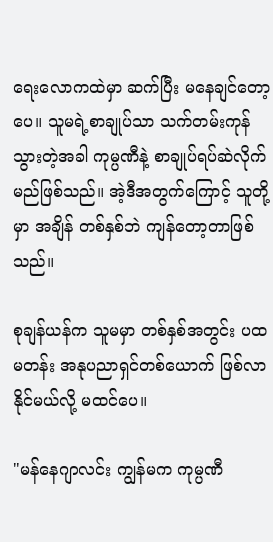ရေးလောကထဲမှာ ဆက်ပြီး မနေချင်တော့ပေ။ သူမရဲ့စာချုပ်သာ သက်တမ်းကုန်သွားတဲ့အခါ ကုမ္ပဏီနဲ့ စာချုပ်ရပ်ဆဲလိုက်မည်ဖြစ်သည်။ အဲ့ဒီအတွက်ကြောင့် သူတို့မှာ အချိန် တစ်နှစ်ဘဲ ကျန်တော့တာဖြစ်သည်။

စုချန်ယန်က သူမမှာ တစ်နှစ်အတွင်း ပထမတန်း အနုပညာရှင်တစ်ယောက် ဖြစ်လာနိုင်မယ်လို့ မထင်ပေ။

"မန်နေဂျာလင်း ကျွန်မက ကုမ္ပဏီ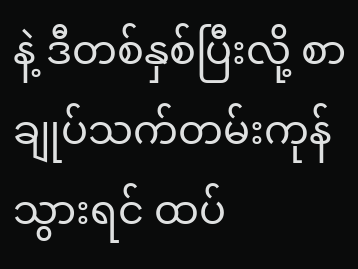နဲ့ ဒီတစ်နှစ်ပြီးလို့ စာချုပ်သက်တမ်းကုန်သွားရင် ထပ်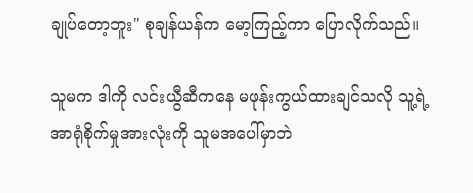ချုပ်တော့ဘူး" စုချန်ယန်က မော့ကြည့်ကာ ပြောလိုက်သည်။

သူမက ဒါကို လင်းယွီဆီကနေ မဖုန်းကွယ်ထားချင်သလို သူ့ရဲ့ အာရုံစိုက်မှုအားလုံးကို သူမအပေါ်မှာဘဲ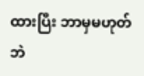ထားပြီး ဘာမှမဟုတ်ဘဲ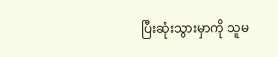ပြီးဆုံးသွားမှာကို သူမ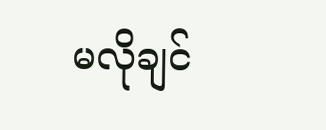မလိုချင်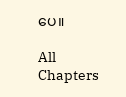ပေ။

All Chapters